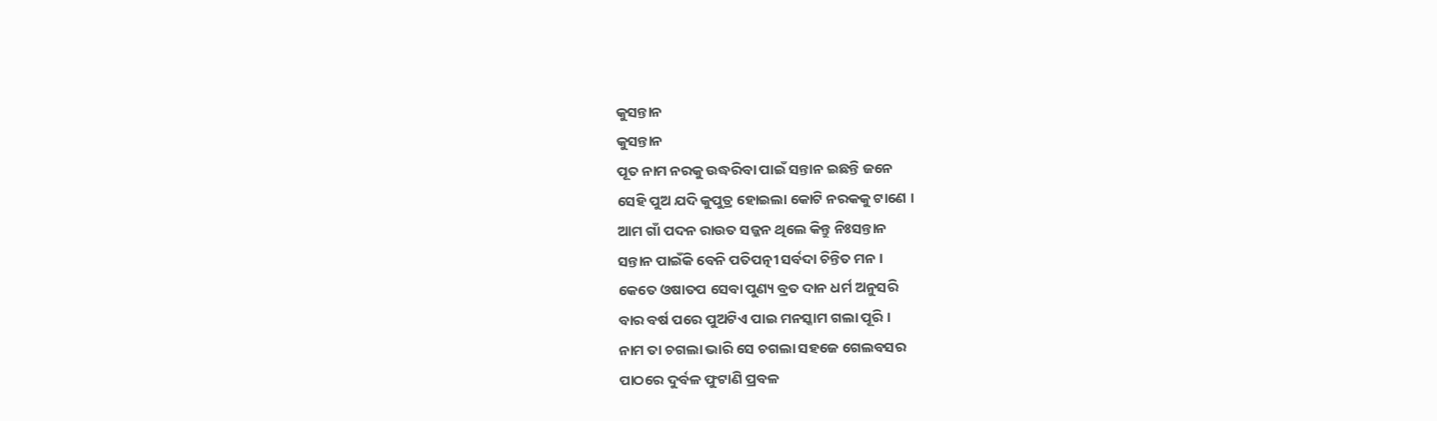କୁସନ୍ତାନ
କୁସନ୍ତାନ
ପୂତ ନାମ ନରକୁ ଉଦ୍ଧରିବା ପାଇଁ ସନ୍ତାନ ଇଛନ୍ତି ଜନେ
ସେହି ପୁଅ ଯଦି କୁପୁତ୍ର ହୋଇଲା କୋଟି ନରକକୁ ଟାଣେ ।
ଆମ ଗାଁ ପଦନ ରାଉତ ସଜ୍ଜନ ଥିଲେ କିନ୍ତୁ ନିଃସନ୍ତାନ
ସନ୍ତାନ ପାଇଁକି ବେନି ପତିପତ୍ନୀ ସର୍ବଦା ଚିନ୍ତିତ ମନ ।
କେତେ ଓଷାତପ ସେବା ପୁଣ୍ୟ ବ୍ରତ ଦାନ ଧର୍ମ ଅନୁସରି
ବାର ବର୍ଷ ପରେ ପୁଅଟିଏ ପାଇ ମନସ୍କାମ ଗଲା ପୂରି ।
ନାମ ତା ଚଗଲା ଭାରି ସେ ଚଗଲା ସହଜେ ଗେଲବସର
ପାଠରେ ଦୁର୍ବଳ ଫୁଟାଣି ପ୍ରବଳ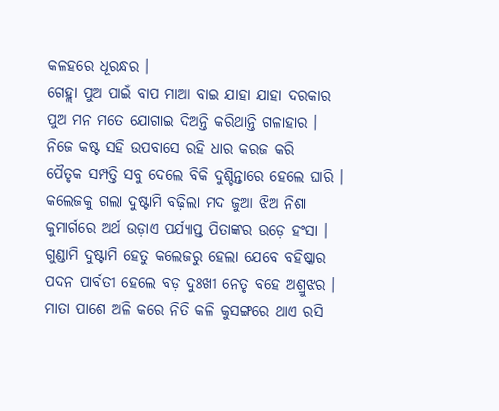କଳହରେ ଧୂରନ୍ଧର ।
ଗେହ୍ଲା ପୁଅ ପାଇଁ ବାପ ମାଆ ବାଇ ଯାହା ଯାହା ଦରକାର
ପୁଅ ମନ ମତେ ଯୋଗାଇ ଦିଅନ୍ତି କରିଥାନ୍ତି ଗଳାହାର ।
ନିଜେ କଷ୍ଟ ସହି ଉପବାସେ ରହି ଧାର କରଜ କରି
ପୈତୃକ ସମ୍ପତ୍ତି ସବୁ ଦେଲେ ବିକି ଦୁଶ୍ଚିନ୍ତାରେ ହେଲେ ଘାରି ।
କଲେଜକୁ ଗଲା ଦୁଷ୍ଟାମି ବଢ଼ିଲା ମଦ ଜୁଆ ଝିଅ ନିଶା
କୁମାର୍ଗରେ ଅର୍ଥ ଉଡ଼ାଏ ପର୍ଯ୍ୟାପ୍ତ ପିତାଙ୍କର ଉଡ଼େ ହଂସା ।
ଗୁଣ୍ଡାମି ଦୁଷ୍ଟାମି ହେତୁ କଲେଜରୁ ହେଲା ଯେବେ ବହିଷ୍କାର
ପଦନ ପାର୍ବତୀ ହେଲେ ବଡ଼ ଦୁଃଖୀ ନେତୃ ବହେ ଅଶ୍ରୁଝର ।
ମାତା ପାଶେ ଅଳି କରେ ନିତି କଳି କୁସଙ୍ଗରେ ଥାଏ ରସି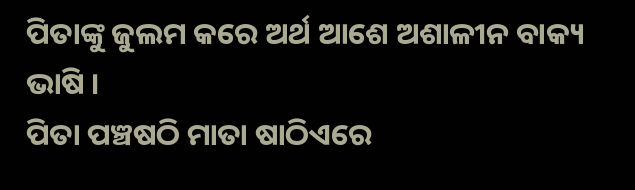ପିତାଙ୍କୁ ଜୁଲମ କରେ ଅର୍ଥ ଆଶେ ଅଶାଳୀନ ବାକ୍ୟ ଭାଷି ।
ପିତା ପଞ୍ଚଷଠି ମାତା ଷାଠିଏରେ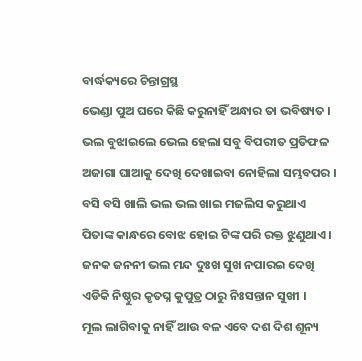ବାର୍ଦ୍ଧକ୍ୟରେ ଚିନ୍ତାଗ୍ରସ୍ଥ
ଭେଣ୍ଡା ପୁଅ ଘରେ କିଛି କରୁନାହିଁ ଅନ୍ଧାର ତା ଭବିଷ୍ୟତ ।
ଭଲ ବୁଝାଇଲେ ଭେଲ ହେଲା ସବୁ ବିପରୀତ ପ୍ରତିଫଳ
ଅଜାଗା ଘାଆକୁ ଦେଖି ଦେଖାଇବା ନୋହିଲା ସମ୍ଭବପର ।
ବସି ବସି ଖାଲି ଭଲ ଭଲ ଖାଇ ମଜଲିସ କରୁଥାଏ
ପିତାଙ୍କ କାନ୍ଧରେ ବୋଝ ହୋଇ ଟିଙ୍କ ପରି ରକ୍ତ ଝୁଣୁଥାଏ ।
ଜନକ ଜନନୀ ଭଲ ମନ୍ଦ ଦୁଃଖ ସୁଖ ନପାରଇ ଦେଖି
ଏଡିକି ନିଷ୍ଠୁର କୃତଘ୍ନ କୁପୁତ୍ର ଠାରୁ ନିଃସନ୍ତାନ ସୁଖୀ ।
ମୂଲ ଲାଗିବାକୁ ନାହିଁ ଆଉ ବଳ ଏବେ ଦଶ ଦିଶ ଶୂନ୍ୟ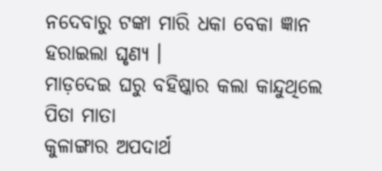ନଦେବାରୁ ଟଙ୍କା ମାରି ଧକା ବେକା ଜ୍ଞାନ ହରାଇଲା ଘୃଣ୍ୟ ।
ମାଡ଼ଦେଇ ଘରୁ ବହିଷ୍କାର କଲା କାନ୍ଦୁଥିଲେ ପିତା ମାତା
କୁଳାଙ୍ଗାର ଅପଦାର୍ଥ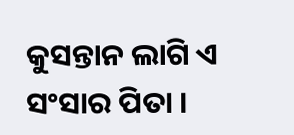କୁସନ୍ତାନ ଲାଗି ଏ ସଂସାର ପିତା ।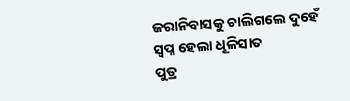ଜରାନିବାସକୁ ଚାଲିଗଲେ ଦୁହେଁ ସ୍ବପ୍ନ ହେଲା ଧୂଳିସାତ
ପୁତ୍ର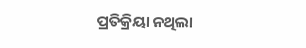ପ୍ରତିକ୍ରିୟା ନଥିଲା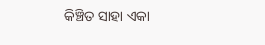କିଞ୍ଚିତ ସାହା ଏକା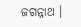ଜଗନ୍ନାଥ ।